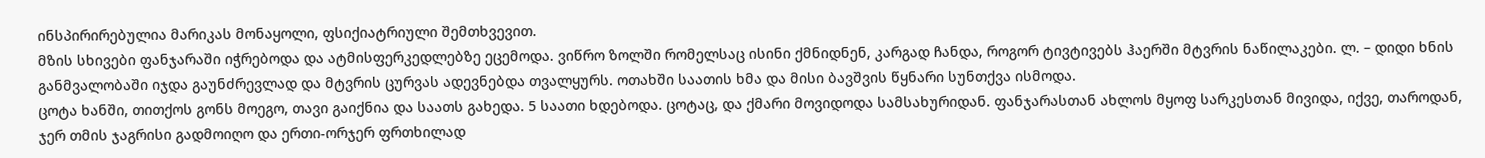ინსპირირებულია მარიკას მონაყოლი, ფსიქიატრიული შემთხვევით.
მზის სხივები ფანჯარაში იჭრებოდა და ატმისფერკედლებზე ეცემოდა. ვიწრო ზოლში რომელსაც ისინი ქმნიდნენ, კარგად ჩანდა, როგორ ტივტივებს ჰაერში მტვრის ნაწილაკები. ლ. – დიდი ხნის განმვალობაში იჯდა გაუნძრევლად და მტვრის ცურვას ადევნებდა თვალყურს. ოთახში საათის ხმა და მისი ბავშვის წყნარი სუნთქვა ისმოდა.
ცოტა ხანში, თითქოს გონს მოეგო, თავი გაიქნია და საათს გახედა. 5 საათი ხდებოდა. ცოტაც, და ქმარი მოვიდოდა სამსახურიდან. ფანჯარასთან ახლოს მყოფ სარკესთან მივიდა, იქვე, თაროდან, ჯერ თმის ჯაგრისი გადმოიღო და ერთი-ორჯერ ფრთხილად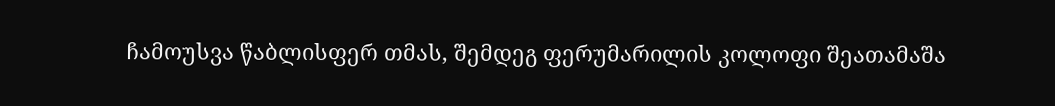ჩამოუსვა წაბლისფერ თმას, შემდეგ ფერუმარილის კოლოფი შეათამაშა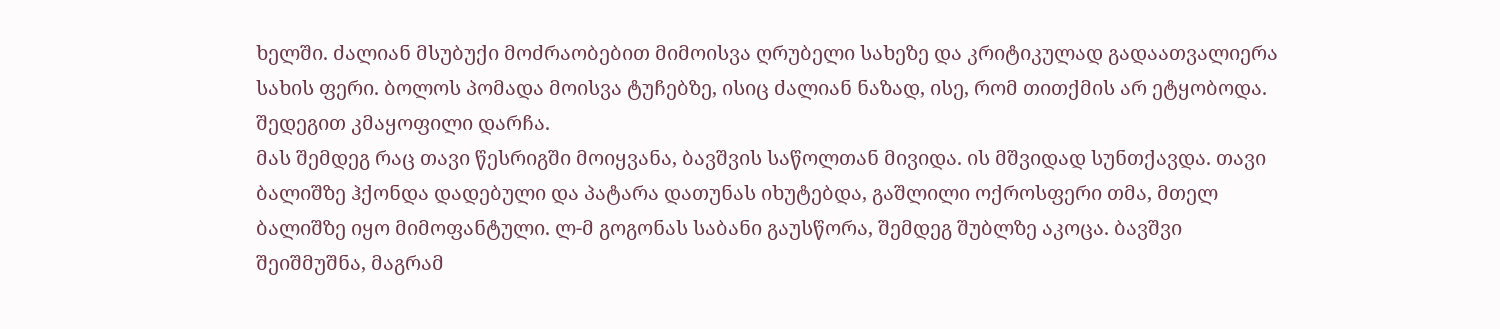ხელში. ძალიან მსუბუქი მოძრაობებით მიმოისვა ღრუბელი სახეზე და კრიტიკულად გადაათვალიერა სახის ფერი. ბოლოს პომადა მოისვა ტუჩებზე, ისიც ძალიან ნაზად, ისე, რომ თითქმის არ ეტყობოდა. შედეგით კმაყოფილი დარჩა.
მას შემდეგ რაც თავი წესრიგში მოიყვანა, ბავშვის საწოლთან მივიდა. ის მშვიდად სუნთქავდა. თავი ბალიშზე ჰქონდა დადებული და პატარა დათუნას იხუტებდა, გაშლილი ოქროსფერი თმა, მთელ ბალიშზე იყო მიმოფანტული. ლ-მ გოგონას საბანი გაუსწორა, შემდეგ შუბლზე აკოცა. ბავშვი შეიშმუშნა, მაგრამ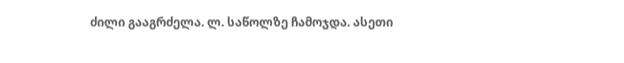ძილი გააგრძელა. ლ. საწოლზე ჩამოჯდა. ასეთი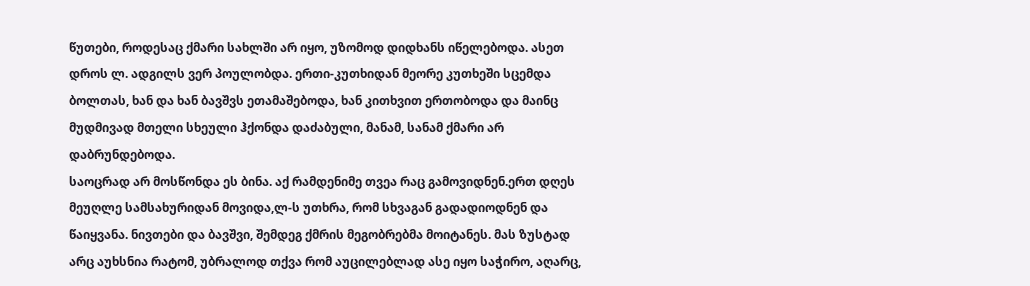წუთები, როდესაც ქმარი სახლში არ იყო, უზომოდ დიდხანს იწელებოდა. ასეთ დროს ლ. ადგილს ვერ პოულობდა. ერთი-კუთხიდან მეორე კუთხეში სცემდა ბოლთას, ხან და ხან ბავშვს ეთამაშებოდა, ხან კითხვით ერთობოდა და მაინც მუდმივად მთელი სხეული ჰქონდა დაძაბული, მანამ, სანამ ქმარი არ დაბრუნდებოდა.
საოცრად არ მოსწონდა ეს ბინა. აქ რამდენიმე თვეა რაც გამოვიდნენ.ერთ დღეს მეუღლე სამსახურიდან მოვიდა,ლ-ს უთხრა, რომ სხვაგან გადადიოდნენ და წაიყვანა. ნივთები და ბავშვი, შემდეგ ქმრის მეგობრებმა მოიტანეს. მას ზუსტად არც აუხსნია რატომ, უბრალოდ თქვა რომ აუცილებლად ასე იყო საჭირო, აღარც,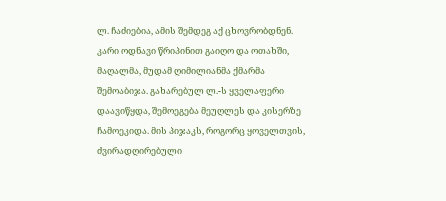ლ. ჩაძიებია, ამის შემდეგ აქ ცხოვრობდნენ.
კარი ოდნავი წრიპინით გაიღო და ოთახში, მაღალმა, მუდამ ღიმილიანმა ქმარმა შემოაბიჯა. გახარებულ ლ.-ს ყველაფერი დაავიწყდა, შემოეგება მეუღლეს და კისერზე ჩამოეკიდა. მის პიჯაკს, როგორც ყოველთვის, ძვირადღირებული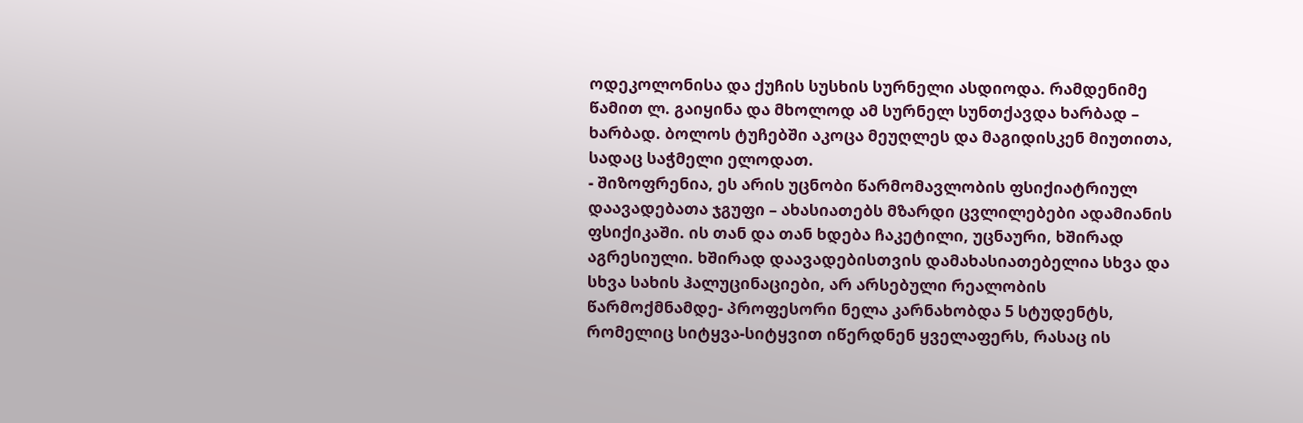ოდეკოლონისა და ქუჩის სუსხის სურნელი ასდიოდა. რამდენიმე წამით ლ. გაიყინა და მხოლოდ ამ სურნელ სუნთქავდა ხარბად – ხარბად. ბოლოს ტუჩებში აკოცა მეუღლეს და მაგიდისკენ მიუთითა, სადაც საჭმელი ელოდათ.
- შიზოფრენია, ეს არის უცნობი წარმომავლობის ფსიქიატრიულ დაავადებათა ჯგუფი – ახასიათებს მზარდი ცვლილებები ადამიანის ფსიქიკაში. ის თან და თან ხდება ჩაკეტილი, უცნაური, ხშირად აგრესიული. ხშირად დაავადებისთვის დამახასიათებელია სხვა და სხვა სახის ჰალუცინაციები, არ არსებული რეალობის წარმოქმნამდე- პროფესორი ნელა კარნახობდა 5 სტუდენტს, რომელიც სიტყვა-სიტყვით იწერდნენ ყველაფერს, რასაც ის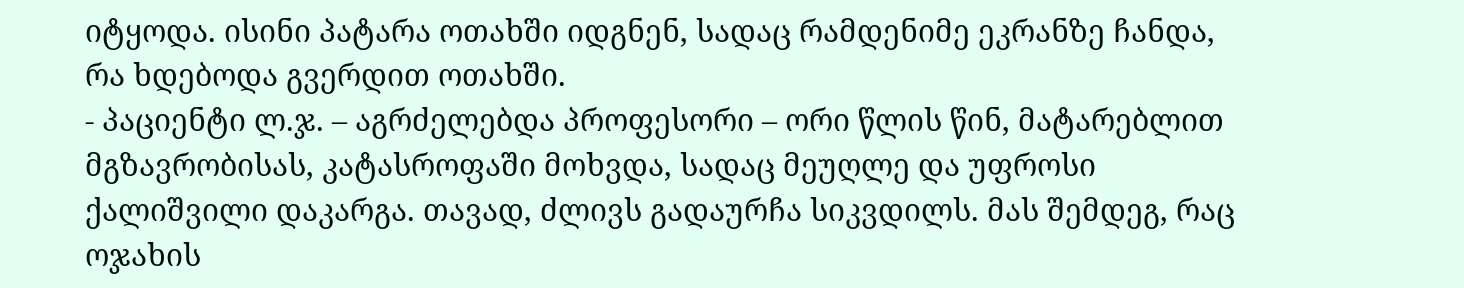იტყოდა. ისინი პატარა ოთახში იდგნენ, სადაც რამდენიმე ეკრანზე ჩანდა, რა ხდებოდა გვერდით ოთახში.
- პაციენტი ლ.ჯ. – აგრძელებდა პროფესორი – ორი წლის წინ, მატარებლით მგზავრობისას, კატასროფაში მოხვდა, სადაც მეუღლე და უფროსი ქალიშვილი დაკარგა. თავად, ძლივს გადაურჩა სიკვდილს. მას შემდეგ, რაც ოჯახის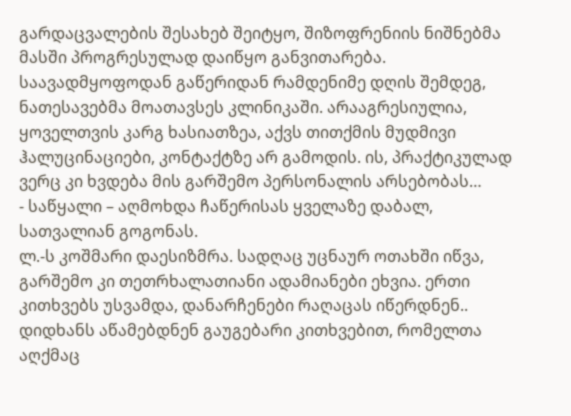გარდაცვალების შესახებ შეიტყო, შიზოფრენიის ნიშნებმა მასში პროგრესულად დაიწყო განვითარება. საავადმყოფოდან გაწერიდან რამდენიმე დღის შემდეგ, ნათესავებმა მოათავსეს კლინიკაში. არააგრესიულია, ყოველთვის კარგ ხასიათზეა, აქვს თითქმის მუდმივი ჰალუცინაციები, კონტაქტზე არ გამოდის. ის, პრაქტიკულად ვერც კი ხვდება მის გარშემო პერსონალის არსებობას…
- საწყალი – აღმოხდა ჩაწერისას ყველაზე დაბალ, სათვალიან გოგონას.
ლ.-ს კოშმარი დაესიზმრა. სადღაც უცნაურ ოთახში იწვა, გარშემო კი თეთრხალათიანი ადამიანები ეხვია. ერთი კითხვებს უსვამდა, დანარჩენები რაღაცას იწერდნენ.. დიდხანს აწამებდნენ გაუგებარი კითხვებით, რომელთა აღქმაც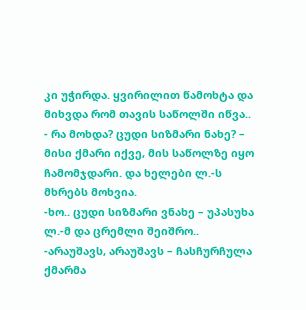კი უჭირდა. ყვირილით წამოხტა და მიხვდა რომ თავის საწოლში იწვა..
- რა მოხდა? ცუდი სიზმარი ნახე? – მისი ქმარი იქვე, მის საწოლზე იყო ჩამომჯდარი. და ხელები ლ.-ს მხრებს მოხვია.
-ხო.. ცუდი სიზმარი ვნახე – უპასუხა ლ.-მ და ცრემლი შეიშრო..
-არაუშავს, არაუშავს – ჩასჩურჩულა ქმარმა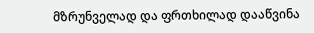მზრუნველად და ფრთხილად დააწვინა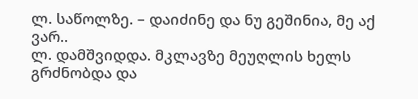ლ. საწოლზე. – დაიძინე და ნუ გეშინია, მე აქ ვარ..
ლ. დამშვიდდა. მკლავზე მეუღლის ხელს გრძნობდა და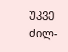უკვე ძილ-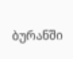ბურანში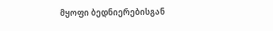მყოფი ბედნიერებისგან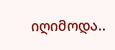იღიმოდა..